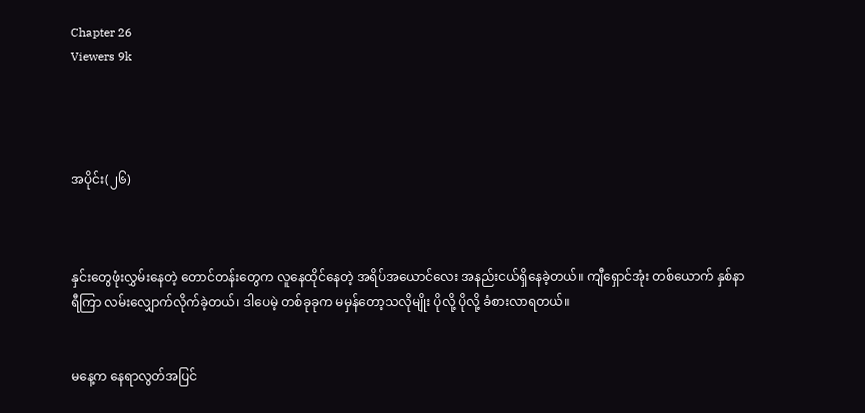Chapter 26
Viewers 9k




အပိုင်း(၂၆)



နှင်းတွေဖုံးလွှမ်းနေတဲ့ တောင်တန်းတွေက လူနေထိုင်နေတဲ့ အရိပ်အယောင်လေး အနည်းငယ်ရှိနေခဲ့တယ်။ ကျီရှောင်အုံး တစ်ယောက် နှစ်နာရီကြာ လမ်းလျှောက်လိုက်ခဲ့တယ်၊ ဒါပေမဲ့ တစ်ခုခုက မမှန်တော့သလိုမျိုး ပိုလို့ ပိုလို့ ခံစားလာရတယ်။


မနေ့က နေရာလွတ်အပြင်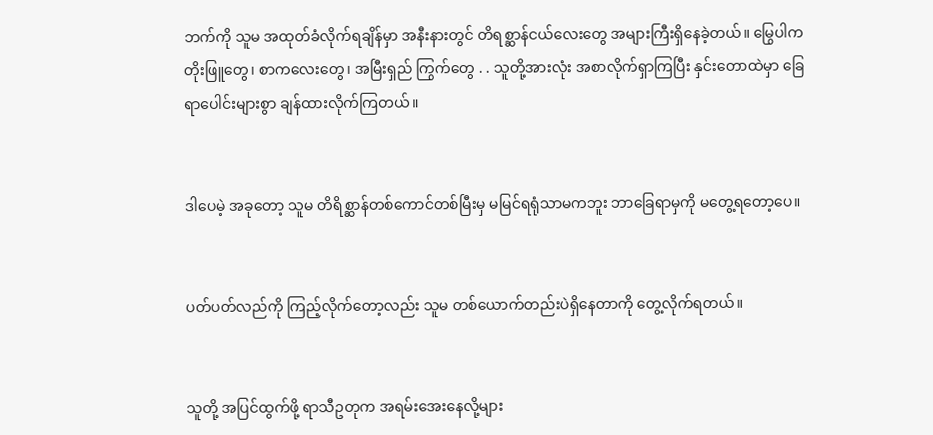ဘက်ကို သူမ အထုတ်ခံလိုက်ရချိန်မှာ အနီးနားတွင် တိရစ္ဆာန်ငယ်လေးတွေ အများကြီးရှိနေခဲ့တယ်။ မြွေပါကတိုးဖြူတွေ၊ စာကလေးတွေ၊ အမြီးရှည် ကြွက်တွေ . . သူတို့အားလုံး အစာလိုက်ရှာကြပြီး နှင်းတောထဲမှာ ခြေရာပေါင်းများစွာ ချန်ထားလိုက်ကြတယ်။


ဒါပေမဲ့ အခုတော့ သူမ တိရိစ္ဆာန်တစ်ကောင်တစ်မြီးမှ မမြင်ရရုံသာမကဘူး ဘာခြေရာမှကို မတွေ့ရတော့ပေ။


ပတ်ပတ်လည်ကို ကြည့်လိုက်တော့လည်း သူမ တစ်ယောက်တည်းပဲရှိနေတာကို တွေ့လိုက်ရတယ်။


သူတို့ အပြင်ထွက်ဖို့ ရာသီဥတုက အရမ်းအေးနေလို့များ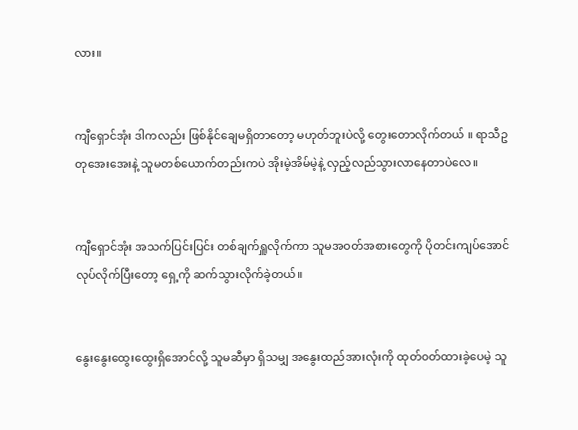လား။


ကျီရှောင်အုံး ဒါကလည်း ဖြစ်နိုင်ချေမရှိတာတော့ မဟုတ်ဘူးပဲလို့ တွေးတောလိုက်တယ် ။ ရာသီဥတုအေးအေးနဲ့ သူမတစ်ယောက်တည်းကပဲ အိုးမဲ့အိမ်မဲ့နဲ့ လှည့်လည်သွားလာနေတာပဲလေ။


ကျီရှောင်အုံး အသက်ပြင်းပြင်း တစ်ချက်ရှူလိုက်ကာ သူမအဝတ်အစားတွေကို ပိုတင်းကျပ်အောင်လုပ်လိုက်ပြီးတော့ ရှေ့ကို ဆက်သွားလိုက်ခဲ့တယ်။


နွေးနွေးထွေးထွေးရှိအောင်လို့ သူမဆီမှာ ရှိသမျှ အနွေးထည်အားလုံးကို ထုတ်၀တ်ထားခဲ့ပေမဲ့ သူ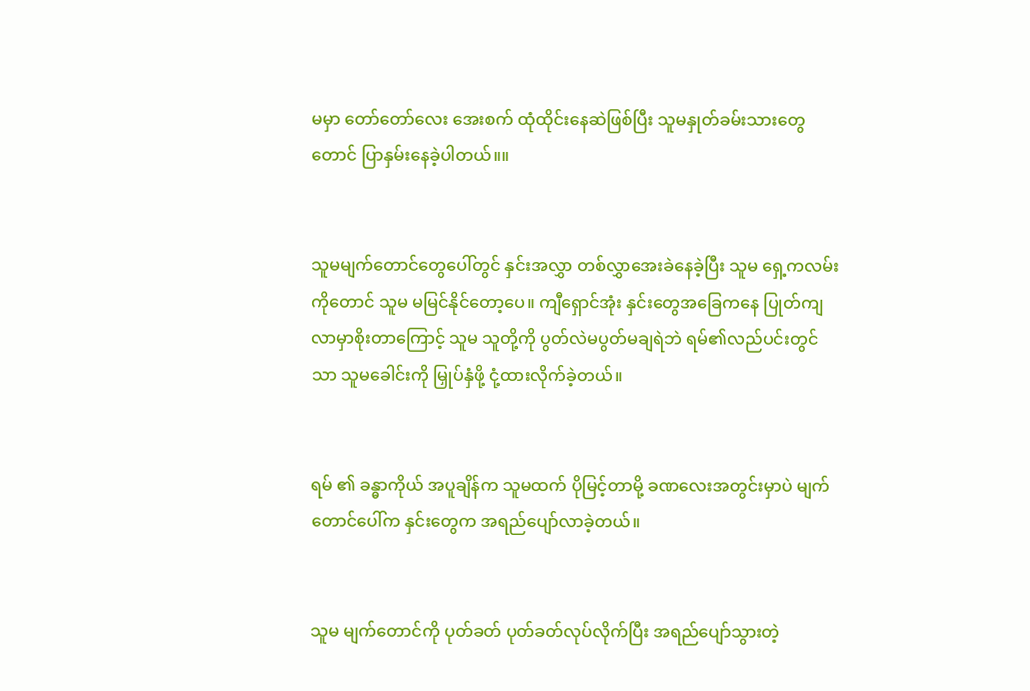မမှာ တော်တော်လေး အေးစက် ထုံထိုင်းနေဆဲဖြစ်ပြီး သူမနှုတ်ခမ်းသားတွေတောင် ပြာနှမ်းနေခဲ့ပါတယ်။။


သူမမျက်တောင်တွေပေါ်တွင် နှင်းအလွှာ တစ်လွှာအေးခဲနေခဲ့ပြီး သူမ ရှေ့ကလမ်းကိုတောင် သူမ မမြင်နိုင်တော့ပေ။ ကျီရှောင်အုံး နှင်းတွေအခြေကနေ ပြုတ်ကျလာမှာစိုးတာကြောင့် သူမ သူတို့ကို ပွတ်လဲမပွတ်မချရဲဘဲ ရမ်၏လည်ပင်းတွင်သာ သူမခေါင်းကို မြှုပ်နှံဖို့ ငုံ့ထားလိုက်ခဲ့တယ်။


ရမ် ၏ ခန္ဓာကိုယ် အပူချိန်က သူမထက် ပိုမြင့်တာမို့ ခဏလေးအတွင်းမှာပဲ မျက်တောင်ပေါ်က နှင်းတွေက အရည်ပျော်လာခဲ့တယ်။


သူမ မျက်တောင်ကို ပုတ်ခတ် ပုတ်ခတ်လုပ်လိုက်ပြီး အရည်ပျော်သွားတဲ့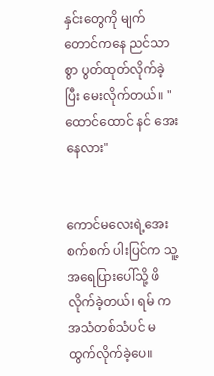နှင်းတွေကို မျက်တောင်ကနေ ညင်သာစွာ ပွတ်ထုတ်လိုက်ခဲ့ပြီး မေးလိုက်တယ်။ "ထောင်ထောင် နင် အေးနေလား"


ကောင်မလေးရဲ့အေးစက်စက် ပါးပြင်က သူ့အရေပြားပေါ်သို့ ဖိလိုက်ခဲ့တယ်၊ ရမ် က အသံတစ်သံပင် မထွက်လိုက်ခဲ့ပေ။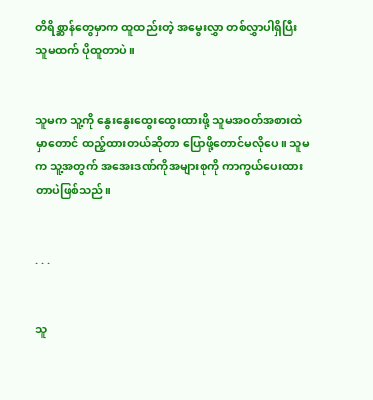တိရိစ္ဆာန်တွေမှာက ထူထည်းတဲ့ အမွေးလွှာ တစ်လွှာပါရှိပြီး သူမထက် ပိုထူတာပဲ။


သူမက သူ့ကို နွေးနွေးထွေးထွေးထားဖို့ သူမအ၀တ်အစားထဲမှာတောင် ထည့်ထားတယ်ဆိုတာ ပြောဖို့တောင်မလိုပေ။ သူမက သူ့အတွက် အအေးဒဏ်ကိုအများစုကို ကာကွယ်ပေးထားတာပဲဖြစ်သည်။


. . .


သူ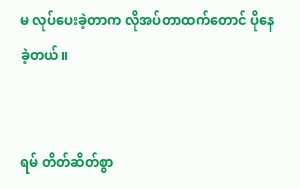မ လုပ်ပေးခဲ့တာက လိုအပ်တာထက်တောင် ပိုနေခဲ့တယ်။


ရမ် တိတ်ဆိတ်စွာ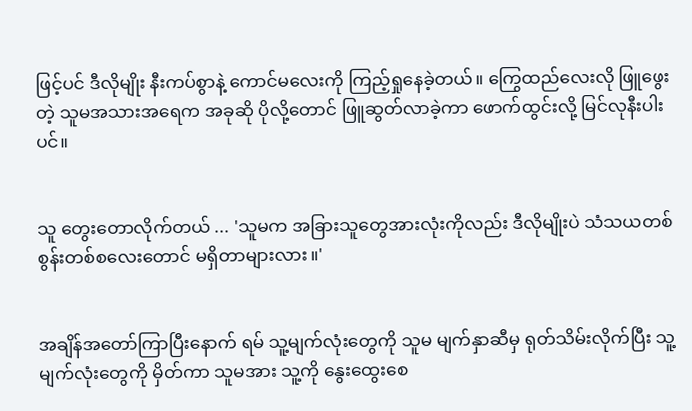ဖြင့်ပင် ဒီလိုမျိုး နီးကပ်စွာနဲ့ ကောင်မလေးကို ကြည့်ရှုနေခဲ့တယ်။ ကြွေထည်လေးလို ဖြူဖွေးတဲ့ သူမအသားအရေက အခုဆို ပိုလို့တောင် ဖြူဆွတ်လာခဲ့ကာ ဖောက်ထွင်းလို့ မြင်လုနီးပါးပင်။


သူ တွေးတောလိုက်တယ် ... 'သူမက အခြားသူတွေအားလုံးကိုလည်း ဒီလိုမျိုးပဲ သံသယတစ်စွန်းတစ်စလေးတောင် မရှိတာများလား။'


အချိန်အတော်ကြာပြီးနောက် ရမ် သူ့မျက်လုံးတွေကို သူမ မျက်နှာဆီမှ ရုတ်သိမ်းလိုက်ပြီး သူ့မျက်လုံးတွေကို မှိတ်ကာ သူမအား သူ့ကို နွေးထွေးစေ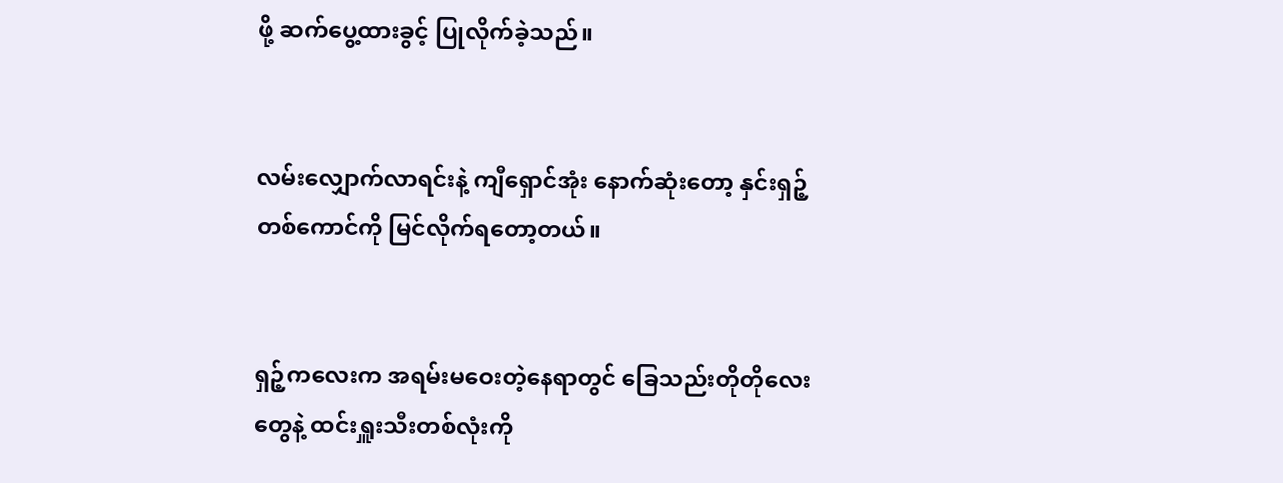ဖို့ ဆက်ပွေ့ထားခွင့် ပြုလိုက်ခဲ့သည်။


လမ်းလျှောက်လာရင်းနဲ့ ကျီရှောင်အုံး နောက်ဆုံးတော့ နှင်းရှဉ့်တစ်ကောင်ကို မြင်လိုက်ရတော့တယ်။


ရှဉ့်ကလေးက အရမ်းမဝေးတဲ့နေရာတွင် ခြေသည်းတိုတိုလေးတွေနဲ့ ထင်းရှူးသီးတစ်လုံးကို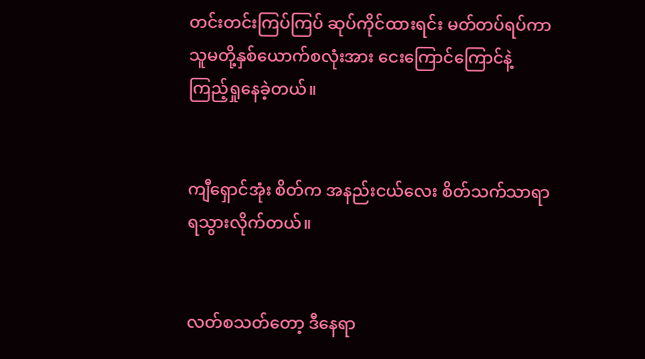တင်းတင်းကြပ်ကြပ် ဆုပ်ကိုင်ထားရင်း မတ်တပ်ရပ်ကာ သူမတို့နှစ်ယောက်စလုံးအား ငေးကြောင်ကြောင်နဲ့ ကြည့်ရှုနေခဲ့တယ်။


ကျီရှောင်အုံး စိတ်က အနည်းငယ်လေး စိတ်သက်သာရာ ရသွားလိုက်တယ်။


လတ်စသတ်တော့ ဒီနေရာ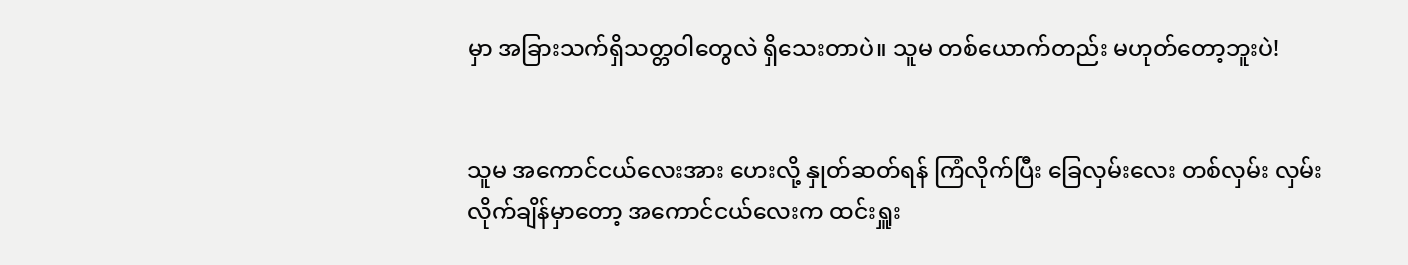မှာ အခြားသက်ရှိသတ္တဝါတွေလဲ ရှိသေးတာပဲ။ သူမ တစ်ယောက်တည်း မဟုတ်တော့ဘူးပဲ!


သူမ အကောင်ငယ်လေးအား ဟေးလို့ နှုတ်ဆတ်ရန် ကြံလိုက်ပြီး ခြေလှမ်းလေး တစ်လှမ်း လှမ်းလိုက်ချိန်မှာတော့ အကောင်ငယ်လေးက ထင်းရှူး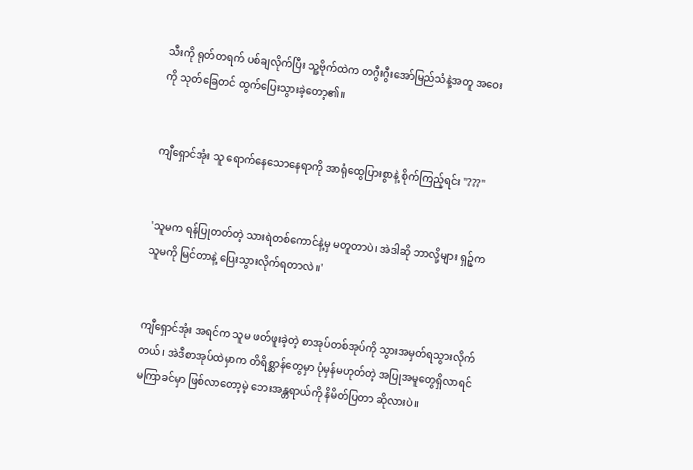သီးကို ရုတ်တရက် ပစ်ချလိုက်ပြီး သူ့ဗိုက်ထဲက တဂွီးဂွီးအော်မြည်သံနဲ့အတူ အဝေးကို သုတ်ခြေတင် ထွက်ပြေးသွားခဲ့တော့၏။


ကျီရှောင်အုံး သူ ရောက်နေသောနေရာကို အာရုံထွေပြားစွာနဲ့ စိုက်ကြည့်ရင်း "???"


'သူမက ရန်ပြုတတ်တဲ့ သားရဲတစ်ကောင်နဲ့မှ မတူတာပဲ၊ အဲဒါဆို ဘာလို့များ ရှဉ့်က သူမကို မြင်တာနဲ့ ပြေးသွားလိုက်ရတာလဲ။'


ကျီရှောင်အုံး အရင်က သူမ ဖတ်ဖူးခဲ့တဲ့ စာအုပ်တစ်အုပ်ကို သွားအမှတ်ရသွားလိုက်တယ်၊ အဲဒီစာအုပ်ထဲမှာက တိရိစ္ဆာန်တွေမှာ ပုံမှန်မဟုတ်တဲ့ အပြုအမူတွေရှိလာရင် မကြာခင်မှာ ဖြစ်လာတော့မဲ့ ဘေးအန္တရာယ်ကို နိမိတ်ပြတာ ဆိုလားပဲ။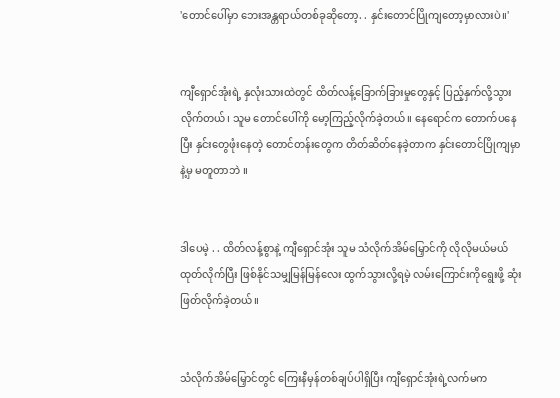'တောင်ပေါ်မှာ ဘေးအန္တရာယ်တစ်ခုဆိုတော့. . နှင်းတောင်ပြိုကျတော့မှာလားပဲ။'


ကျီရှောင်အုံးရဲ့ နှလုံးသားထဲတွင် ထိတ်လန့်ခြောက်ခြားမှုတွေနှင့် ပြည့်နှက်လို့သွားလိုက်တယ်၊ သူမ တောင်ပေါ်ကို မော့ကြည့်လိုက်ခဲ့တယ်။ နေရောင်က တောက်ပနေပြီး နှင်းတွေဖုံးနေတဲ့ တောင်တန်းတွေက တိတ်ဆိတ်နေခဲ့တာက နှင်းတောင်ပြိုကျမှာနဲ့မှ မတူတာဘဲ ။


ဒါပေမဲ့ . . ထိတ်လန့်စွာနဲ့ ကျီရှောင်အုံး သူမ သံလိုက်အိမ်မြှောင်ကို လိုလိုမယ်မယ် ထုတ်လိုက်ပြီး ဖြစ်နိုင်သမျှမြန်မြန်လေး ထွက်သွားလို့ရမဲ့ လမ်းကြောင်းကိုရွေးဖို့ ဆုံးဖြတ်လိုက်ခဲ့တယ်။


သံလိုက်အိမ်မြှောင်တွင် ကြေးနီမှန်တစ်ချပ်ပါရှိပြီး ကျီရှောင်အုံးရဲ့လက်မက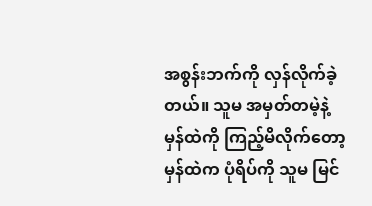အစွန်းဘက်ကို လှန်လိုက်ခဲ့တယ်။ သူမ အမှတ်တမဲ့နဲ့ မှန်ထဲကို ကြည့်မိလိုက်တော့ မှန်ထဲက ပုံရိပ်ကို သူမ မြင်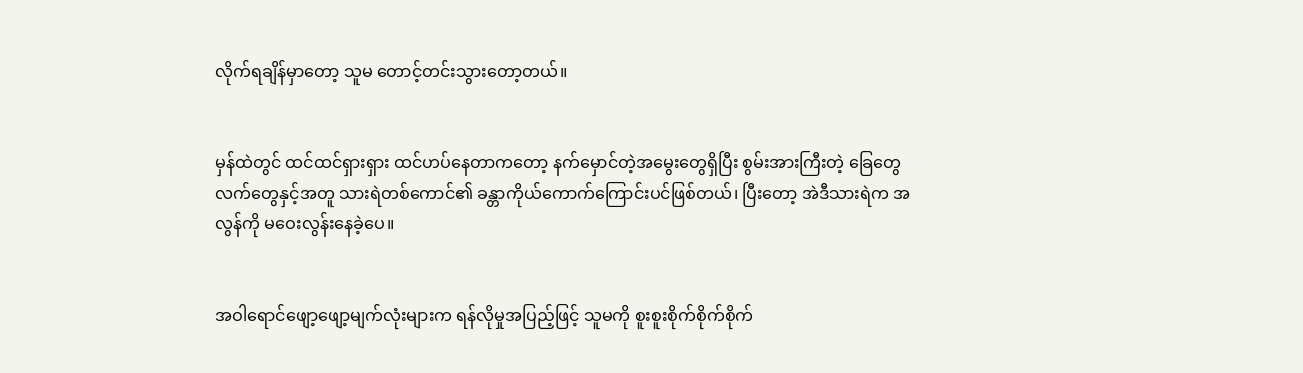လိုက်ရချိန်မှာတော့ သူမ တောင့်တင်းသွားတော့တယ်။


မှန်ထဲတွင် ထင်ထင်ရှားရှား ထင်ဟပ်နေတာကတော့ နက်မှောင်တဲ့အမွေးတွေရှိပြီး စွမ်းအားကြီးတဲ့ ခြေတွေလက်တွေနှင့်အတူ သားရဲတစ်ကောင်၏ ခန္တာကိုယ်ကောက်ကြောင်းပင်ဖြစ်တယ်၊ ပြီးတော့ အဲဒီသားရဲက အလွန်ကို မဝေးလွန်းနေခဲ့ပေ။


အဝါရောင်ဖျော့ဖျော့မျက်လုံးများက ရန်လိုမှုအပြည့်ဖြင့် သူမကို စူးစူးစိုက်စိုက်စိုက်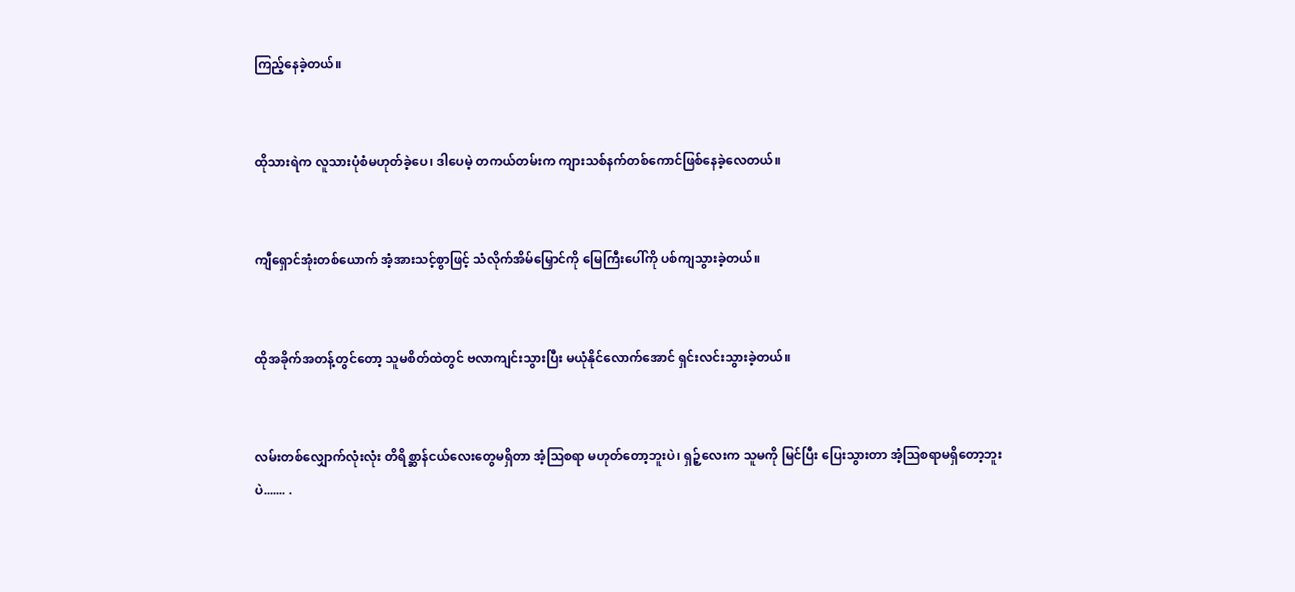ကြည့်နေခဲ့တယ်။


ထိုသားရဲက လူသားပုံစံမဟုတ်ခဲ့ပေ၊ ဒါပေမဲ့ တကယ်တမ်းက ကျားသစ်နက်တစ်ကောင်ဖြစ်နေခဲ့လေတယ်။


ကျီရှောင်အုံးတစ်ယောက် အံ့အားသင့်စွာဖြင့် သံလိုက်အိမ်မြှောင်ကို မြေကြီးပေါ်ကို ပစ်ကျသွားခဲ့တယ်။


ထိုအခိုက်အတန့်တွင်တော့ သူမစိတ်ထဲတွင် ဗလာကျင်းသွားပြီး မယုံနိုင်လောက်အောင် ရှင်းလင်းသွားခဲ့တယ်။


လမ်းတစ်လျှောက်လုံးလုံး တိရိစ္ဆာန်ငယ်လေးတွေမရှိတာ အံ့ဩစရာ မဟုတ်တော့ဘူးပဲ၊ ရှဉ့်လေးက သူမကို မြင်ပြီး ပြေးသွားတာ အံ့သြစရာမရှိတော့ဘူးပဲ....... .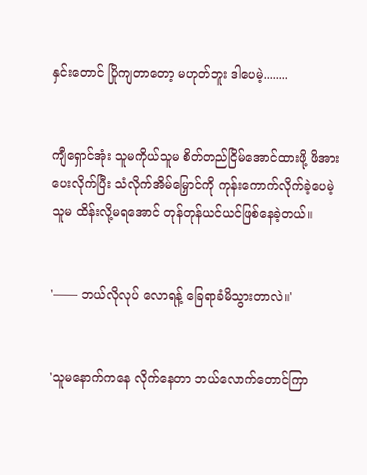နှင်းတောင် ပြိုကျတာတော့ မဟုတ်ဘူး ဒါပေမဲ့........


ကျီရှောင်အုံး သူမကိုယ်သူမ စိတ်တည်ငြိမ်အောင်ထားဖို့ ဖိအားပေးလိုက်ပြီး သံလိုက်အိမ်မြှောင်ကို ကုန်းကောက်လိုက်ခဲ့ပေမဲ့ သူမ ထိန်းလို့မရအောင် တုန်တုန်ယင်ယင်ဖြစ်နေခဲ့တယ်။


'—— ဘယ်လိုလုပ် လောရန့် ခြေရာခံမိသွားတာလဲ။'


'သူမနောက်ကနေ လိုက်နေတာ ဘယ်လောက်တောင်ကြာ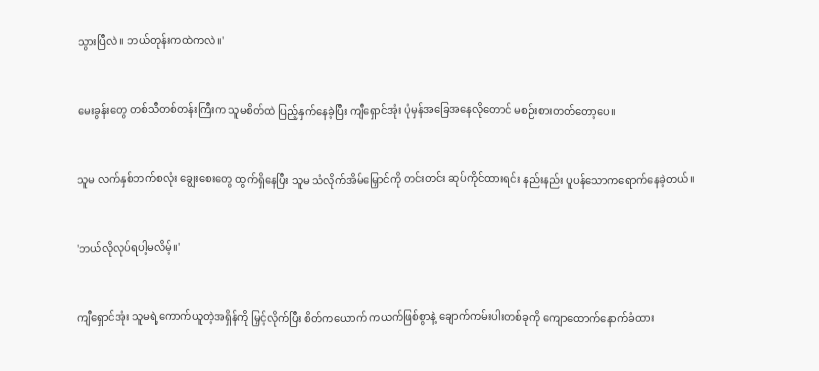သွားပြီလဲ။ ဘယ်တုန်းကထဲကလဲ။'


မေးခွန်းတွေ တစ်သီတစ်တန်းကြီးက သူမစိတ်ထဲ ပြည့်နှက်နေခဲ့ပြီး ကျီရှောင်အုံး ပုံမှန်အခြေအနေလိုတောင် မစဉ်းစားတတ်တော့ပေ။


သူမ လက်နှစ်ဘက်စလုံး ချွေးစေးတွေ ထွက်ရှိနေပြီး သူမ သံလိုက်အိမ်မြှောင်ကို တင်းတင်း ဆုပ်ကိုင်ထားရင်း နည်းနည်း ပူပန်သောကရောက်နေခဲ့တယ်။


'ဘယ်လိုလုပ်ရပါ့မလိမ့်။'


ကျီရှောင်အုံး သူမရဲ့ကောက်ယူတဲ့အရှိန်ကို မြှင့်လိုက်ပြီး စိတ်ကယောက် ကယက်ဖြစ်စွာနဲ့ ချောက်ကမ်းပါးတစ်ခုကို ကျောထောက်နောက်ခံထား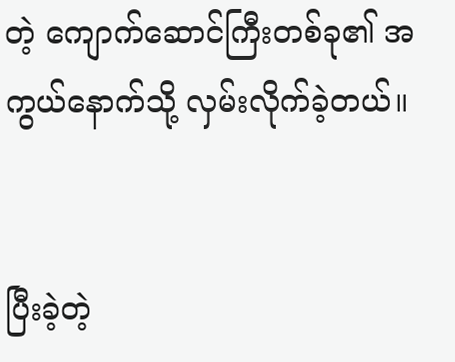တဲ့ ကျောက်ဆောင်ကြီးတစ်ခု၏ အကွယ်နောက်သို့ လှမ်းလိုက်ခဲ့တယ်။


ပြီးခဲ့တဲ့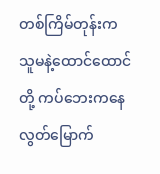တစ်ကြိမ်တုန်းက သူမနဲ့ထောင်ထောင်တို့ ကပ်ဘေးကနေ လွတ်မြောက်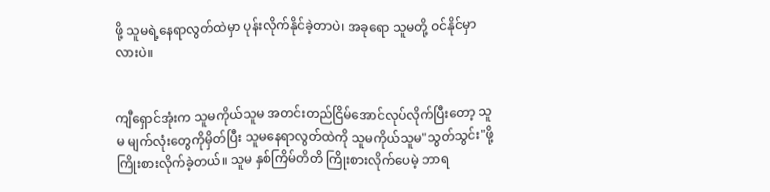ဖို့ သူမရဲ့နေရာလွတ်ထဲမှာ ပုန်းလိုက်နိုင်ခဲ့တာပဲ၊ အခုရော သူမတို့ ဝင်နိုင်မှာလားပဲ။


ကျီရှောင်အုံးက သူမကိုယ်သူမ အတင်းတည်ငြိမ်အောင်လုပ်လိုက်ပြီးတော့ သူမ မျက်လုံးတွေကိုမှိတ်ပြီး သူမနေရာလွတ်ထဲကို သူမကိုယ်သူမ"သွတ်သွင်း"ဖို့ ကြိုးစားလိုက်ခဲ့တယ်။ သူမ နှစ်ကြိမ်တိတိ ကြိုးစားလိုက်ပေမဲ့ ဘာရ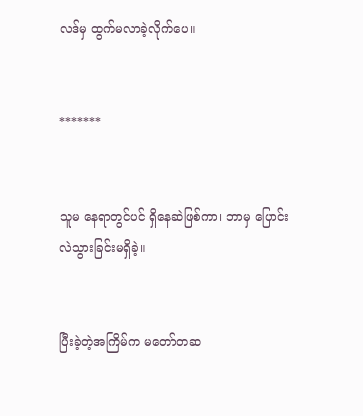လဒ်မှ ထွက်မလာခဲ့လိုက်ပေ။


*******


သူမ နေရာတွင်ပင် ရှိနေဆဲဖြစ်ကာ၊ ဘာမှ ပြောင်းလဲသွားခြင်းမရှိခဲ့။


ပြီးခဲ့တဲ့အကြိမ်က မတော်တဆ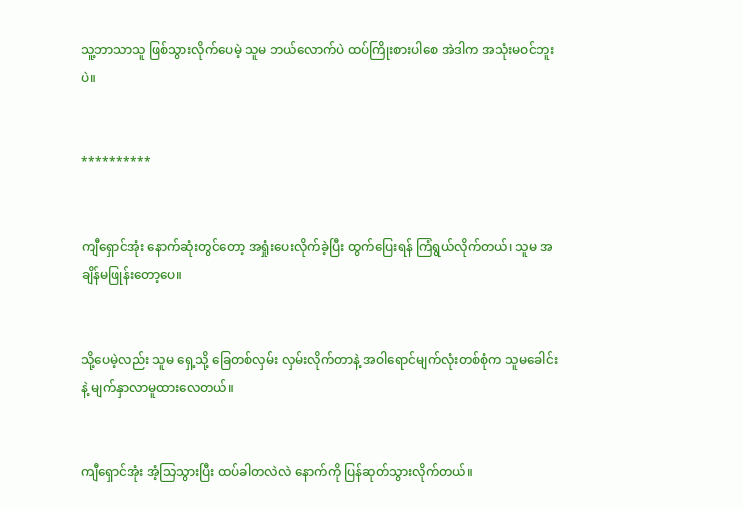သူ့ဘာသာသူ ဖြစ်သွားလိုက်ပေမဲ့ သူမ ဘယ်လောက်ပဲ ထပ်ကြိုးစားပါစေ အဲဒါက အသုံးမဝင်ဘူးပဲ။


**********


ကျီရှောင်အုံး နောက်ဆုံးတွင်တော့ အရှုံးပေးလိုက်ခဲ့ပြီး ထွက်ပြေးရန် ကြံရွယ်လိုက်တယ်၊ သူမ အချိန်မဖြုန်းတော့ပေ။


သို့ပေမဲ့လည်း သူမ ရှေ့သို့ ခြေတစ်လှမ်း လှမ်းလိုက်တာနဲ့ အဝါရောင်မျက်လုံးတစ်စုံက သူမခေါင်းနဲ့ မျက်နှာလာမူထားလေတယ်။


ကျီရှောင်အုံး အံ့သြသွားပြီး ထပ်ခါတလဲလဲ နောက်ကို ပြန်ဆုတ်သွားလိုက်တယ်။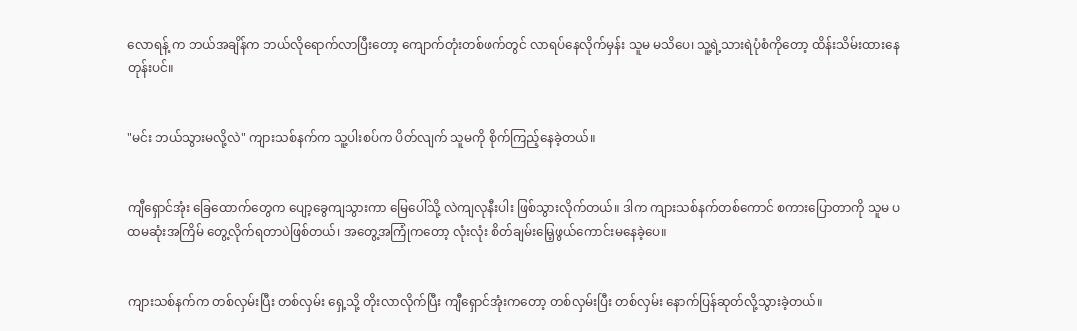လောရန့် က ဘယ်အချိန်က ဘယ်လိုရောက်လာပြီးတော့ ကျောက်တုံးတစ်ဖက်တွင် လာရပ်နေလိုက်မှန်း သူမ မသိပေ၊ သူ့ရဲ့သားရဲပုံစံကိုတော့ ထိန်းသိမ်းထားနေတုန်းပင်။


"မင်း ဘယ်သွားမလို့လဲ" ကျားသစ်နက်က သူ့ပါးစပ်က ပိတ်လျက် သူမကို စိုက်ကြည့်နေခဲ့တယ်။


ကျီရှောင်အုံး ခြေထောက်တွေက ပျော့ခွေကျသွားကာ မြေပေါ်သို့ လဲကျလုနီးပါး ဖြစ်သွားလိုက်တယ်။ ဒါက ကျားသစ်နက်တစ်ကောင် စကားပြောတာကို သူမ ပထမဆုံးအကြိမ် တွေ့လိုက်ရတာပဲဖြစ်တယ်၊ အတွေ့အကြုံကတော့ လုံးလုံး စိတ်ချမ်းမြေ့ဖွယ်ကောင်းမနေခဲ့ပေ။


ကျားသစ်နက်က တစ်လှမ်းပြီး တစ်လှမ်း ရှေ့သို့ တိုးလာလိုက်ပြီး ကျီရှောင်အုံးကတော့ တစ်လှမ်းပြီး တစ်လှမ်း နောက်ပြန်ဆုတ်လို့သွားခဲ့တယ်။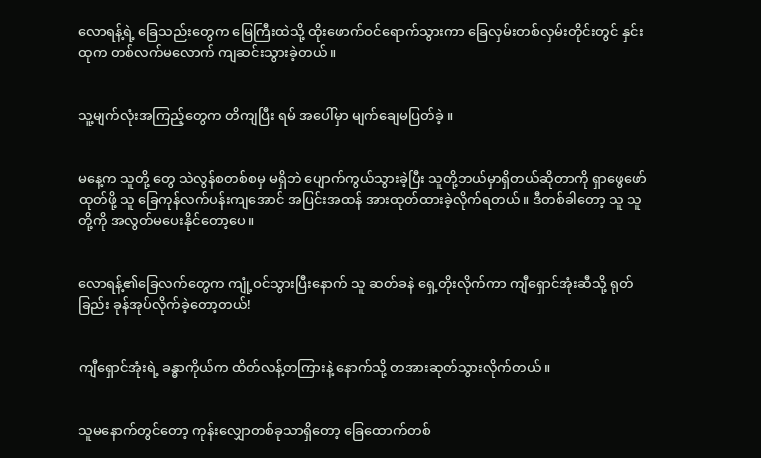လောရန့်ရဲ့ ခြေသည်းတွေက မြေကြီးထဲသို့ ထိုးဖောက်ဝင်ရောက်သွားကာ ခြေလှမ်းတစ်လှမ်းတိုင်းတွင် နှင်းထုက တစ်လက်မလောက် ကျဆင်းသွားခဲ့တယ်။


သူ့မျက်လုံးအကြည့်တွေက တိကျပြီး ရမ် အပေါ်မှာ မျက်ချေမပြတ်ခဲ့ ။


မနေ့က သူတို့ တွေ သဲလွန်စတစ်စမှ မရှိဘဲ ပျောက်ကွယ်သွားခဲ့ပြီး သူတို့ဘယ်မှာရှိတယ်ဆိုတာကို ရှာဖွေဖော်ထုတ်ဖို့ သူ ခြေကုန်လက်ပန်းကျအောင် အပြင်းအထန် အားထုတ်ထားခဲ့လိုက်ရတယ်။ ဒီတစ်ခါတော့ သူ သူတို့ကို အလွတ်မပေးနိုင်တော့ပေ။


လောရန့်၏ခြေလက်တွေက ကျုံ့ဝင်သွားပြီးနောက် သူ ဆတ်ခနဲ ရှေ့တိုးလိုက်ကာ ကျီရှောင်အုံးဆီသို့ ရုတ်ခြည်း ခုန်အုပ်လိုက်ခဲ့တော့တယ်!


ကျီရှောင်အုံးရဲ့ ခန္ဓာကိုယ်က ထိတ်လန့်တကြားနဲ့ နောက်သို့ တအားဆုတ်သွားလိုက်တယ်။


သူမနောက်တွင်တော့ ကုန်းလျှောတစ်ခုသာရှိတော့ ခြေထောက်တစ်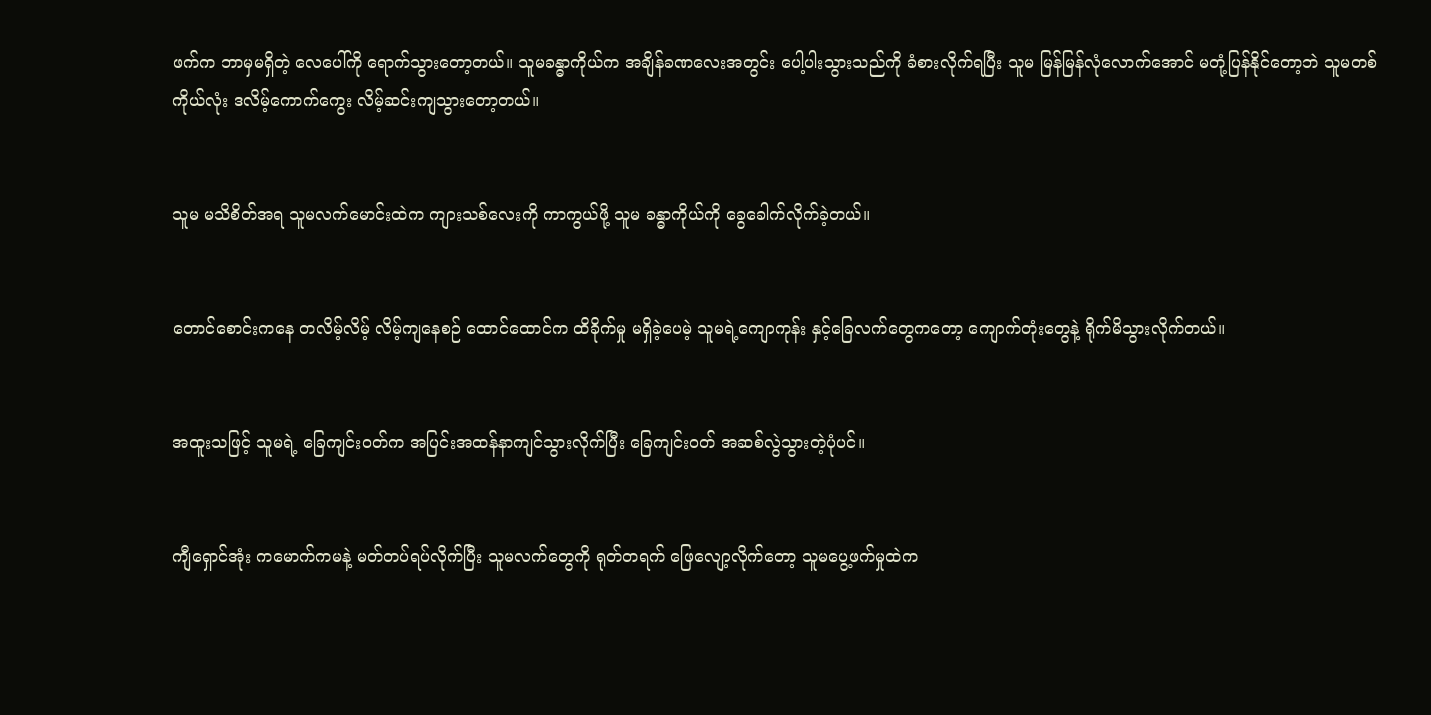ဖက်က ဘာမှမရှိတဲ့ လေပေါ်ကို ရောက်သွားတော့တယ်။ သူမခန္ဓာကိုယ်က အချိန်ခဏလေးအတွင်း ပေါ့ပါးသွားသည်ကို ခံစားလိုက်ရပြီး သူမ မြန်မြန်လုံလောက်အောင် မတုံ့ပြန်နိုင်တော့ဘဲ သူမတစ်ကိုယ်လုံး ဒလိမ့်ကောက်ကွေး လိမ့်ဆင်းကျသွားတော့တယ်။


သူမ မသိစိတ်အရ သူမလက်မောင်းထဲက ကျားသစ်လေးကို ကာကွယ်ဖို့ သူမ ခန္ဓာကိုယ်ကို ခွေခေါက်လိုက်ခဲ့တယ်။


တောင်စောင်းကနေ တလိမ့်လိမ့် လိမ့်ကျနေစဉ် ထောင်ထောင်က ထိခိုက်မှု မရှိခဲ့ပေမဲ့ သူမရဲ့ကျောကုန်း နှင့်ခြေလက်တွေကတော့ ကျောက်တုံးတွေနဲ့ ရိုက်မိသွားလိုက်တယ်။


အထူးသဖြင့် သူမရဲ့ ခြေကျင်းဝတ်က အပြင်းအထန်နာကျင်သွားလိုက်ပြီး ခြေကျင်းဝတ် အဆစ်လွဲသွားတဲ့ပုံပင်။


ကျီရှောင်အုံး ကမောက်ကမနဲ့ မတ်တပ်ရပ်လိုက်ပြီး သူမလက်တွေကို ရုတ်တရက် ဖြေလျော့လိုက်တော့ သူမပွေ့ဖက်မှုထဲက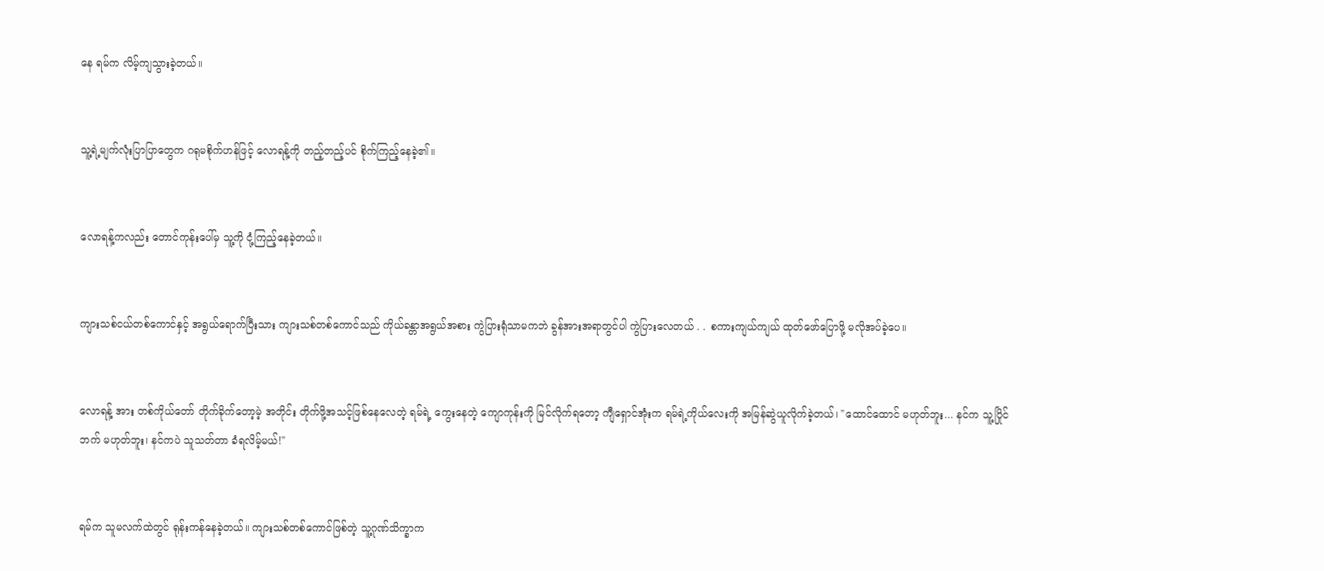နေ ရမ်က လိမ့်ကျသွားခဲ့တယ်။


သူ့ရဲ့မျက်လုံးပြာပြာတွေက ဂရုမစိုက်ဟန်ဖြင့် လောရန့်ကို တည့်တည့်ပင် စိုက်ကြည့်နေခဲ့၏။


လောရန့်ကလည်း တောင်ကုန်းပေါ်မှ သူ့ကို ငုံ့ကြည့်နေခဲ့တယ်။


ကျားသစ်ငယ်တစ်ကောင်နှင့် အရွယ်ရောက်ပြီးသား ကျားသစ်တစ်ကောင်သည် ကိုယ်ခန္တာအရွယ်အစား ကွဲပြားရုံသာမကဘဲ ခွန်အားအရာတွင်ပါ ကွဲပြားလေတယ် . . စကားကျယ်ကျယ် ထုတ်ဖော်ပြောဖို့ မလိုအပ်ခဲ့ပေ။


လောရန့် အား တစ်ကိုယ်တော် တိုက်ခိုက်တော့မဲ့ အတိုင်း တိုက်ဖို့အသင့်ဖြစ်နေလေတဲ့ ရမ်ရဲ့ ကွေးနေတဲ့ ကျောကုန်းကို မြင်လိုက်ရတော့ ကျီရှောင်အုံးက ရမ်ရဲ့ကိုယ်လေးကို အမြန်ဆွဲယူလိုက်ခဲ့တယ်၊ "ထောင်ထောင် မဟုတ်ဘူး... နင်က သူ့ပြိုင်ဘက် မဟုတ်ဘူး၊ နင်ကပဲ သူသတ်တာ ခံရလိမ့်မယ်!"


ရမ်က သူမလက်ထဲတွင် ရုန်းကန်နေခဲ့တယ်။ ကျားသစ်တစ်ကောင်ဖြစ်တဲ့ သူ့ဂုဏ်သိက္ခာက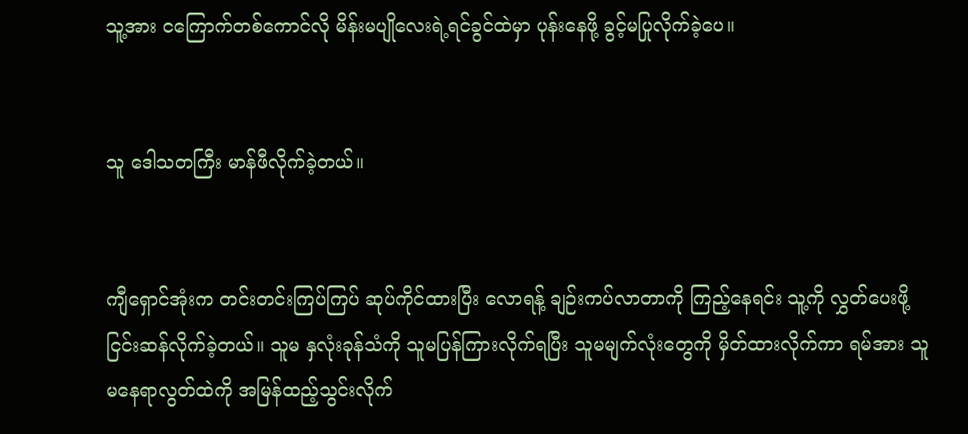သူ့အား ငကြောက်တစ်ကောင်လို မိန်းမပျိုလေးရဲ့ရင်ခွင်ထဲမှာ ပုန်းနေဖို့ ခွင့်မပြုလိုက်ခဲ့ပေ။


သူ ဒေါသတကြီး မာန်ဖီလိုက်ခဲ့တယ်။


ကျီရှောင်အုံးက တင်းတင်းကြပ်ကြပ် ဆုပ်ကိုင်ထားပြီး လောရန့် ချဉ်းကပ်လာတာကို ကြည့်နေရင်း သူ့ကို လွှတ်ပေးဖို့ ငြင်းဆန်လိုက်ခဲ့တယ်။ သူမ နှလုံးခုန်သံကို သူမပြန်ကြားလိုက်ရပြီး သူမမျက်လုံးတွေကို မှိတ်ထားလိုက်ကာ ရမ်အား သူမနေရာလွတ်ထဲကို အမြန်ထည့်သွင်းလိုက်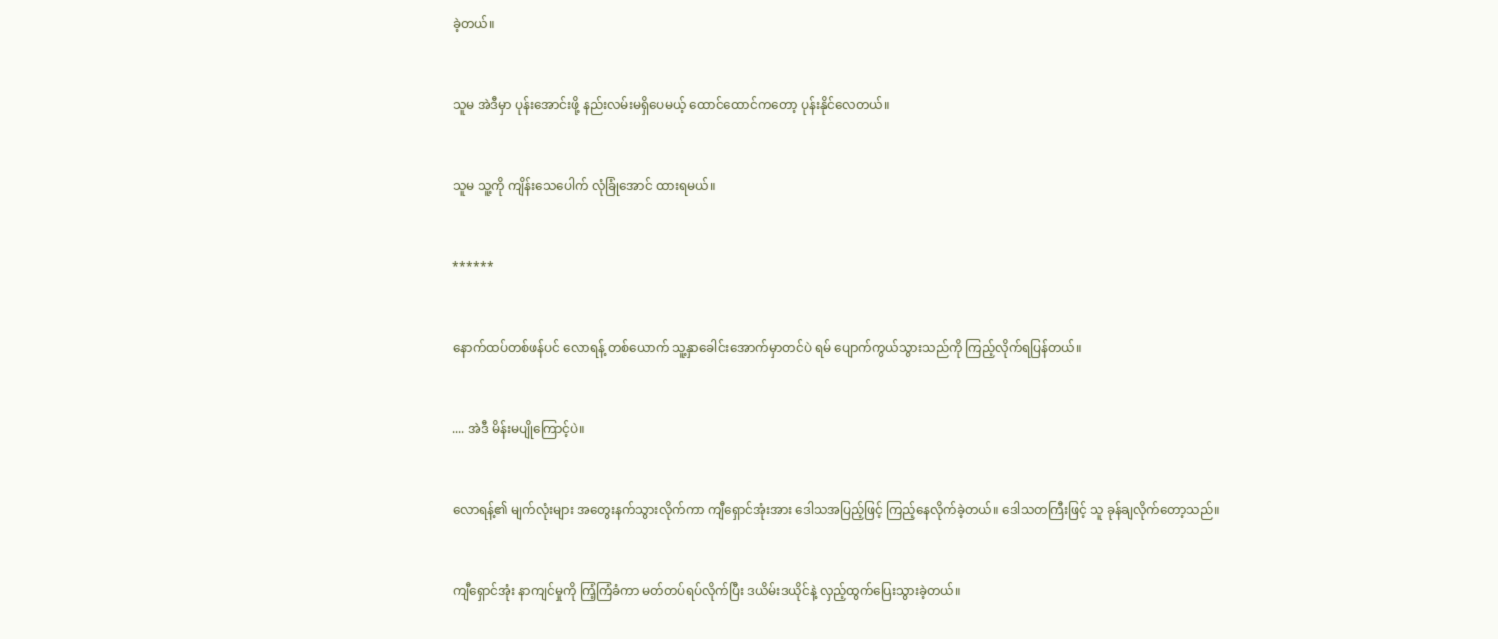ခဲ့တယ်။


သူမ အဲဒီမှာ ပုန်းအောင်းဖို့ နည်းလမ်းမရှိပေမယ့် ထောင်ထောင်ကတော့ ပုန်းနိုင်လေတယ်။


သူမ သူ့ကို ကျိန်းသေပေါက် လုံခြုံအောင် ထားရမယ်။


******


နောက်ထပ်တစ်ဖန်ပင် လောရန့် တစ်ယောက် သူ့နှာခေါင်းအောက်မှာတင်ပဲ ရမ် ပျောက်ကွယ်သွားသည်ကို ကြည့်လိုက်ရပြန်တယ်။


.... အဲဒီ မိန်းမပျိုကြောင့်ပဲ။


လောရန့်၏ မျက်လုံးများ အတွေးနက်သွားလိုက်ကာ ကျီရှောင်အုံးအား ဒေါသအပြည့်ဖြင့် ကြည့်နေလိုက်ခဲ့တယ်။ ဒေါသတကြီးဖြင့် သူ ခုန်ချလိုက်တော့သည်။


ကျီရှောင်အုံး နာကျင်မှုကို ကြံ့ကြံခံကာ မတ်တပ်ရပ်လိုက်ပြီး ဒယိမ်းဒယိုင်နဲ့ လှည့်ထွက်ပြေးသွားခဲ့တယ်။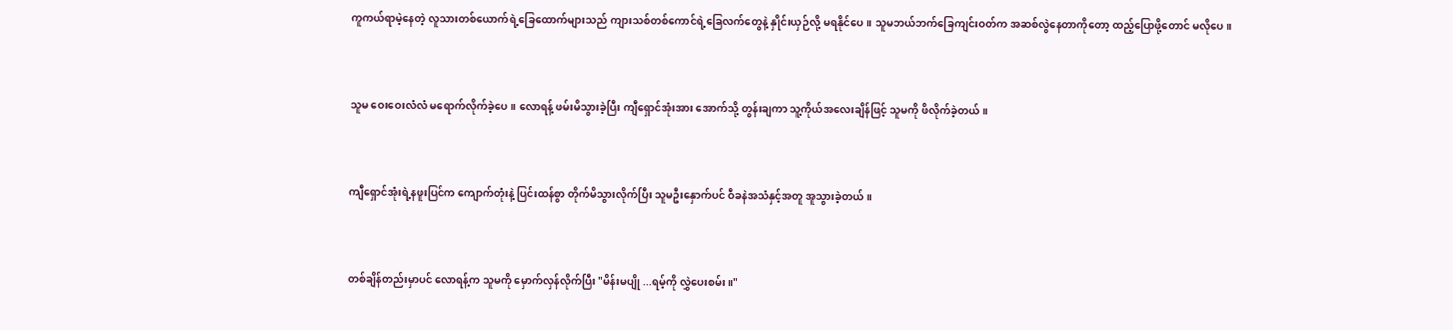ကူကယ်ရာမဲ့နေတဲ့ လူသားတစ်ယောက်ရဲ့ခြေထောက်များသည် ကျားသစ်တစ်ကောင်ရဲ့ခြေလက်တွေနဲ့ နှိုင်းယှဉ်လို့ မရနိုင်ပေ။ သူမဘယ်ဘက်ခြေကျင်းဝတ်က အဆစ်လွဲနေတာကိုတော့ ထည့်ပြောဖို့တောင် မလိုပေ။


သူမ ဝေးဝေးလံလံ မရောက်လိုက်ခဲ့ပေ။ လောရန့် ဖမ်းမိသွားခဲ့ပြီး ကျီရှောင်အုံးအား အောက်သို့ တွန်းချကာ သူ့ကိုယ်အလေးချိန်ဖြင့် သူမကို ဖိလိုက်ခဲ့တယ်။


ကျီရှောင်အုံးရဲ့နဖူးပြင်က ကျောက်တုံးနဲ့ ပြင်းထန်စွာ တိုက်မိသွားလိုက်ပြီး သူမဦးနှောက်ပင် ဝီခနဲအသံနှင့်အတူ အူသွားခဲ့တယ်။


တစ်ချိန်တည်းမှာပင် လောရန့်က သူမကို မှောက်လှန်လိုက်ပြီး "မိန်းမပျို ...ရမ့်ကို လွှဲပေးစမ်း။"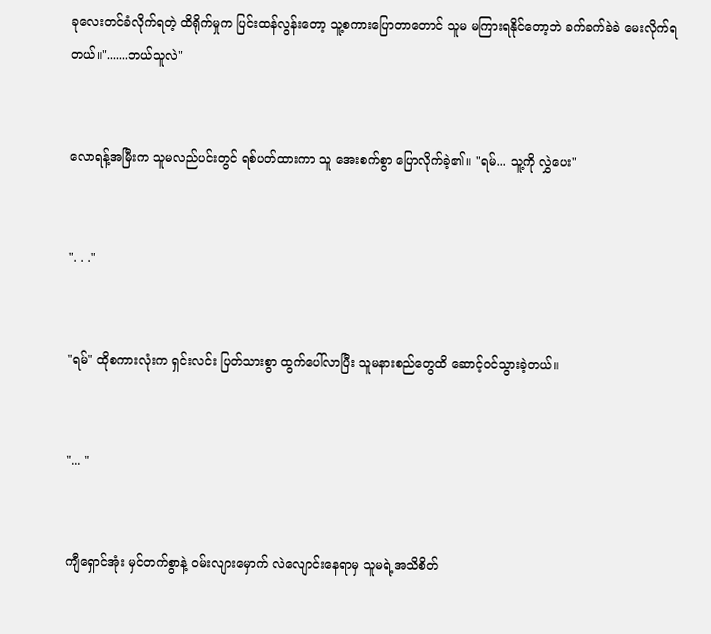ခုလေးတင်ခံလိုက်ရတဲ့ ထိရိုက်မှုက ပြင်းထန်လွန်းတော့ သူ့စကားပြောတာတောင် သူမ မကြားရနိုင်တော့ဘဲ ခက်ခက်ခဲခဲ မေးလိုက်ရတယ်။".......ဘယ်သူလဲ"


လောရန့်အမြီးက သူမလည်ပင်းတွင် ရစ်ပတ်ထားကာ သူ အေးစက်စွာ ပြောလိုက်ခဲ့၏။ "ရမ်... သူ့ကို လွှဲပေး"


". . ."


"ရမ်" ထိုစကားလုံးက ရှင်းလင်း ပြတ်သားစွာ ထွက်ပေါ်လာပြီး သူမနားစည်တွေထိ ဆောင့်ဝင်သွားခဲ့တယ်။


"... "


ကျီရှောင်အုံး မှင်တက်စွာနဲ့ ဝမ်းလျားမှောက် လဲလျောင်းနေရာမှ သူမရဲ့အသိစိတ်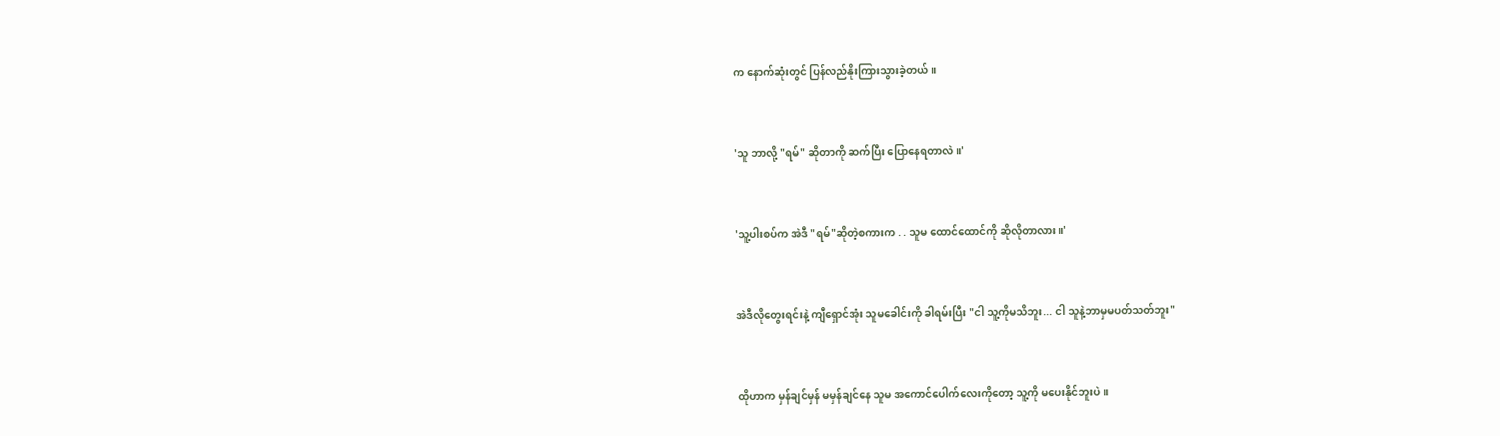က နောက်ဆုံးတွင် ပြန်လည်နိုးကြားသွားခဲ့တယ်။


'သူ ဘာလို့ "ရမ်" ဆိုတာကို ဆက်ပြီး ပြောနေရတာလဲ။'


'သူ့ပါးစပ်က အဲဒီ "ရမ်"ဆိုတဲ့စကားက . . သူမ ထောင်ထောင်ကို ဆိုလိုတာလား။'


အဲဒီလိုတွေးရင်းနဲ့ ကျီရှောင်အုံး သူမခေါင်းကို ခါရမ်းပြီး "ငါ သူ့ကိုမသိဘူး... ငါ သူနဲ့ဘာမှမပတ်သတ်ဘူး"


ထိုဟာက မှန်ချင်မှန် မမှန်ချင်နေ သူမ အကောင်ပေါက်လေးကိုတော့ သူ့ကို မပေးနိုင်ဘူးပဲ။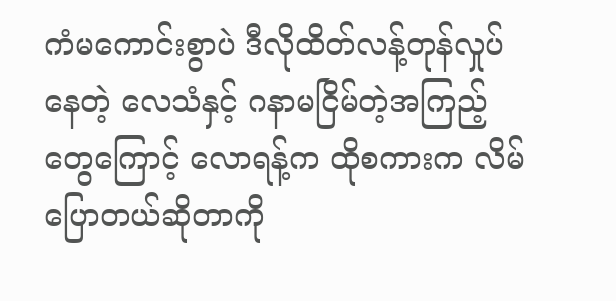ကံမကောင်းစွာပဲ ဒီလိုထိတ်လန့်တုန်လှုပ်နေတဲ့ လေသံနှင့် ဂနာမငြိမ်တဲ့အကြည့်တွေကြောင့် လောရန့်က ထိုစကားက လိမ်ပြောတယ်ဆိုတာကို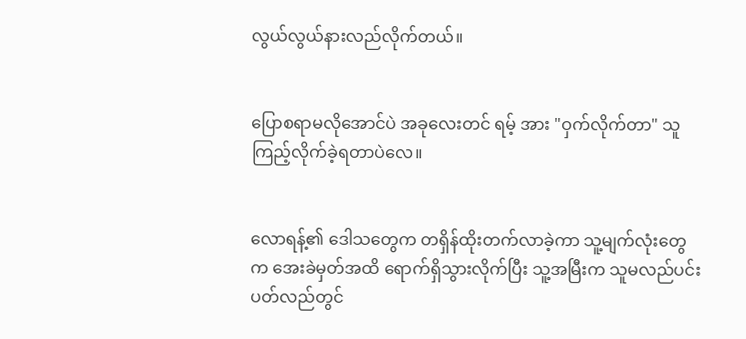လွယ်လွယ်နားလည်လိုက်တယ်။


ပြောစရာမလိုအောင်ပဲ အခုလေးတင် ရမ့် အား "ဝှက်လိုက်တာ" သူကြည့်လိုက်ခဲ့ရတာပဲလေ။


လောရန့်၏ ဒေါသတွေက တရှိန်ထိုးတက်လာခဲ့ကာ သူ့မျက်လုံးတွေက အေးခဲမှတ်အထိ ရောက်ရှိသွားလိုက်ပြီး သူ့အမြီးက သူမလည်ပင်းပတ်လည်တွင်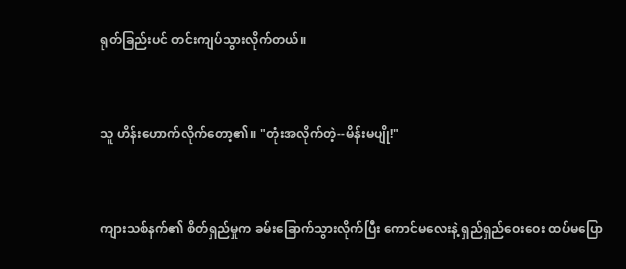ရုတ်ခြည်းပင် တင်းကျပ်သွားလိုက်တယ်။


သူ ဟိန်းဟောက်လိုက်တော့၏။ "တုံးအလိုက်တဲ့--မိန်းမပျို!"


ကျားသစ်နက်၏ စိတ်ရှည်မှုက ခမ်းခြောက်သွားလိုက်ပြီး ကောင်မလေးနဲ့ ရှည်ရှည်ဝေးဝေး ထပ်မပြော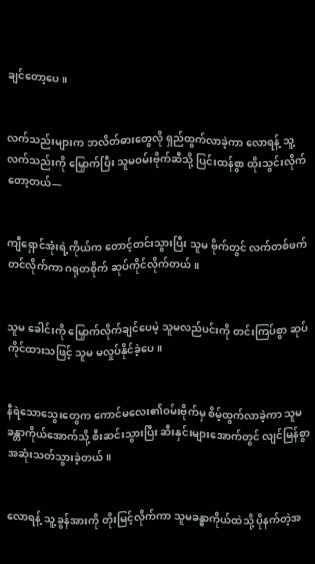ချင်တော့ပေ။


လက်သည်းများက ဘလိတ်ဓားတွေလို ရှည်ထွက်လာခဲ့ကာ လောရန့် သူ့လက်သည်းကို မြှောက်ပြီး သူမဝမ်းဗိုက်ဆီသို့ ပြင်းထန်စွာ ထိုးသွင်းလိုက်တော့တယ်—


ကျီရှောင်အုံးရဲ့ကိုယ်က တောင့်တင်းသွားပြီး သူမ ဗိုက်တွင် လက်တစ်ဖက် တင်လိုက်ကာ ဂရုတစိုက် ဆုပ်ကိုင်လိုက်တယ်။


သူမ ခေါင်းကို မြှောက်လိုက်ချင်ပေမဲ့ သူမလည်ပင်းကို တင်းကြပ်စွာ ဆုပ်ကိုင်ထားသဖြင့် သူမ မလှုပ်နိုင်ခဲ့ပေ။


နီရဲသောသွေးတွေက ကောင်မလေး၏ဝမ်းဗိုက်မှ စိမ့်ထွက်လာခဲ့ကာ သူမ ခန္တာကိုယ်အောက်သို့ စီးဆင်းသွားပြီး ဆီးနှင်းများအောက်တွင် လျင်မြန်စွာ အဆုံးသတ်သွားခဲ့တယ်။


လောရန့် သူ့ ခွန်အားကို တိုးမြင့်လိုက်ကာ သူမခန္ဓာကိုယ်ထဲသို့ ပိုနက်တဲ့အ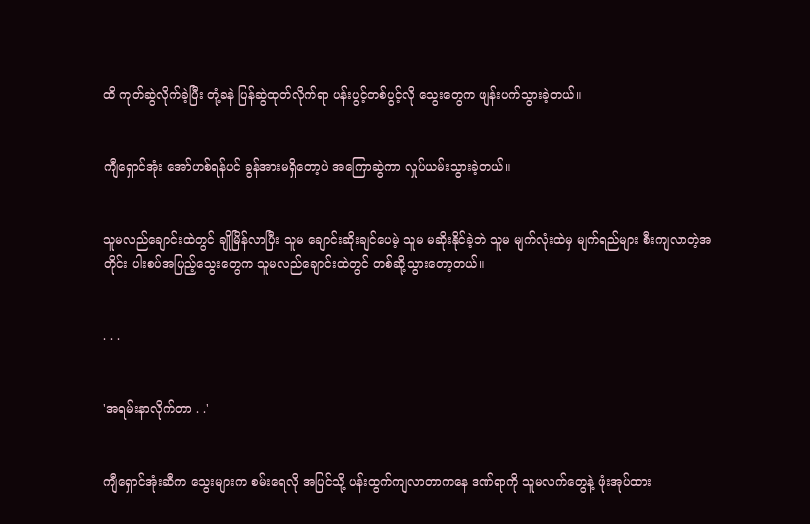ထိ ကုတ်ဆွဲလိုက်ခဲ့ပြီး တုံ့ခနဲ ပြန်ဆွဲထုတ်လိုက်ရာ ပန်းပွင့်တစ်ပွင့်လို သွေးတွေက ဖျန်းပက်သွားခဲ့တယ်။


ကျီရှောင်အုံး အော်ဟစ်ရန်ပင် ခွန်အားမရှိတော့ပဲ အကြောဆွဲကာ လှုပ်ယမ်းသွားခဲ့တယ်။


သူမလည်ချောင်းထဲတွင် ချိုမြိန်လာပြီး သူမ ချောင်းဆိုးချင်ပေမဲ့ သူမ မဆိုးနိုင်ခဲ့ဘဲ သူမ မျက်လုံးထဲမှ မျက်ရည်များ စီးကျလာတဲ့အတိုင်း ပါးစပ်အပြည့်သွေးတွေက သူမလည်ချောင်းထဲတွင် တစ်ဆို့သွားတော့တယ်။


. . .


'အရမ်းနာလိုက်တာ . .'


ကျီရှောင်အုံးဆီက သွေးများက စမ်းရေလို အပြင်သို့ ပန်းထွက်ကျလာတာကနေ ဒဏ်ရာကို သူမလက်တွေနဲ့ ဖုံးအုပ်ထား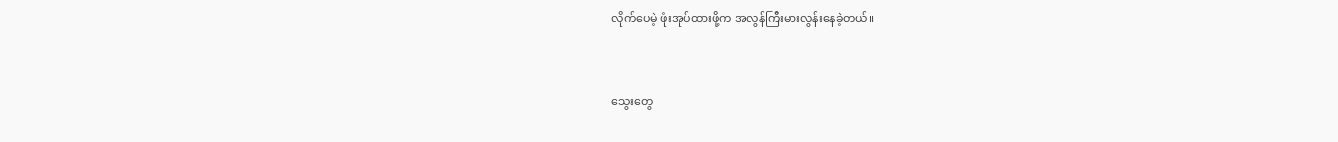လိုက်ပေမဲ့ ဖုံးအုပ်ထားဖို့က အလွန်ကြီးမားလွန်းနေခဲ့တယ်။


သွေးတွေ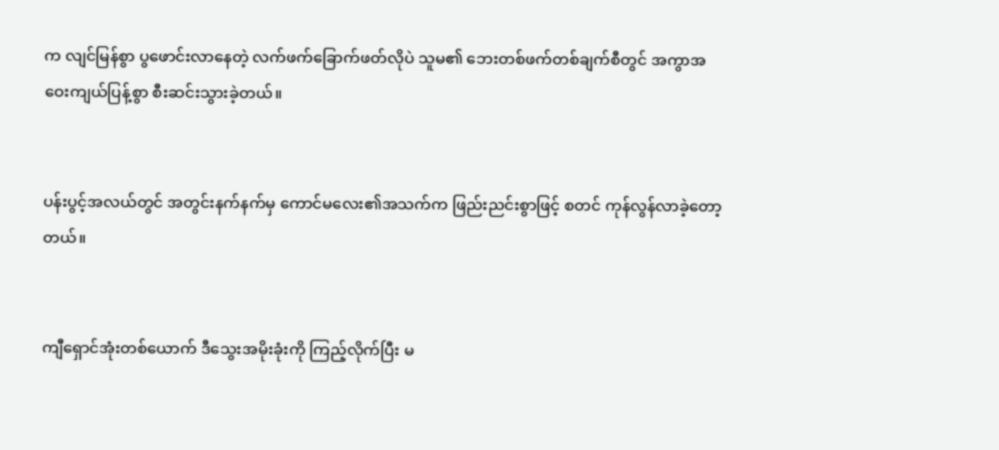က လျင်မြန်စွာ ပွဖောင်းလာနေတဲ့ လက်ဖက်ခြောက်ဖတ်လိုပဲ သူမ၏ ဘေးတစ်ဖက်တစ်ချက်စီတွင် အကွာအဝေးကျယ်ပြန့်စွာ စီးဆင်းသွားခဲ့တယ်။


ပန်းပွင့်အလယ်တွင် အတွင်းနက်နက်မှ ကောင်မလေး၏အသက်က ဖြည်းညင်းစွာဖြင့် စတင် ကုန်လွန်လာခဲ့တော့တယ်။


ကျီရှောင်အုံးတစ်ယောက် ဒီသွေးအမိုးခုံးကို ကြည့်လိုက်ပြီး မ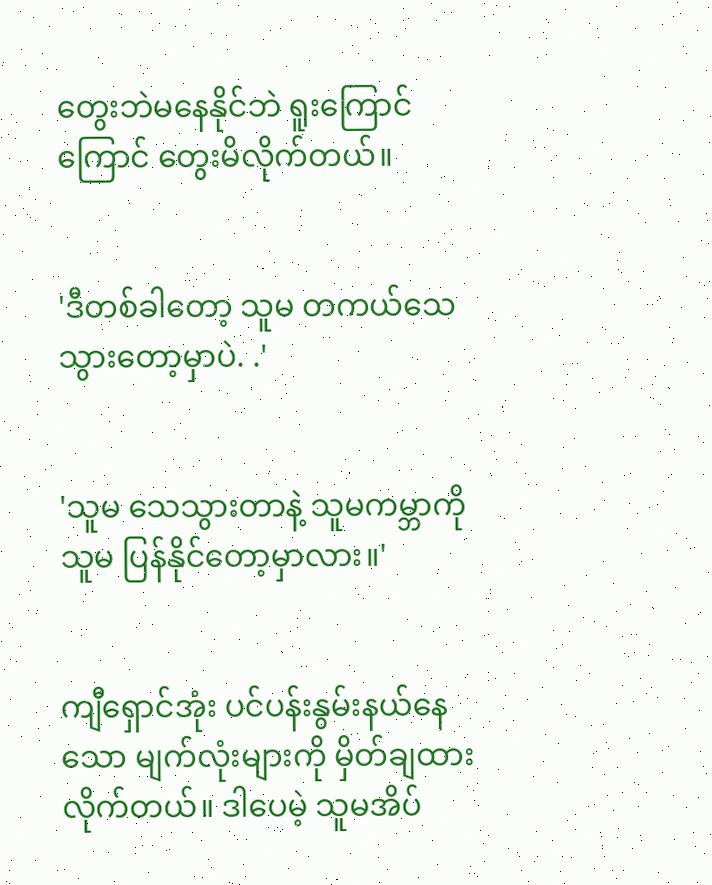တွေးဘဲမနေနိုင်ဘဲ ရူးကြောင်ကြောင် တွေးမိလိုက်တယ်။


'ဒီတစ်ခါတော့ သူမ တကယ်သေသွားတော့မှာပဲ. .'


'သူမ သေသွားတာနဲ့ သူမကမ္ဘာကို သူမ ပြန်နိုင်တော့မှာလား။'


ကျီရှောင်အုံး ပင်ပန်းနွမ်းနယ်နေသော မျက်လုံးများကို မှိတ်ချထားလိုက်တယ်။ ဒါပေမဲ့ သူမအိပ်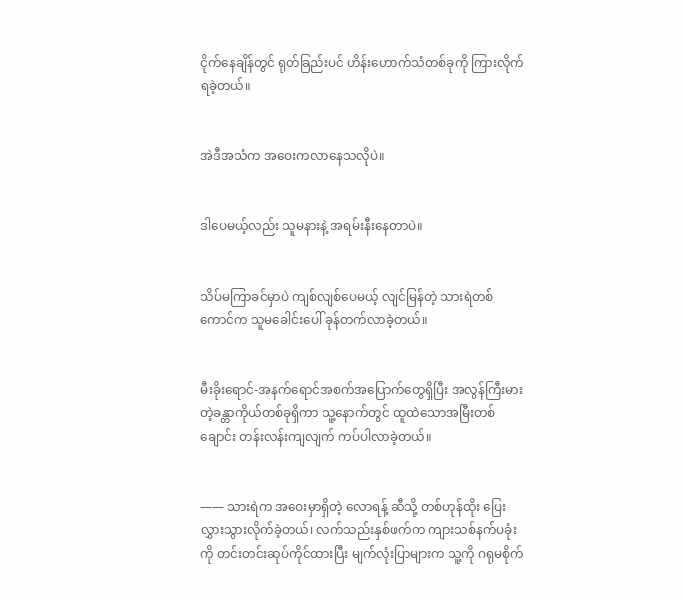ငိုက်နေချိန်တွင် ရုတ်ခြည်းပင် ဟိန်းဟောက်သံတစ်ခုကို ကြားလိုက်ရခဲ့တယ်။


အဲဒီအသံက အဝေးကလာနေသလိုပဲ။


ဒါပေမယ့်လည်း သူမနားနဲ့ အရမ်းနီး‌နေတာပဲ။


သိပ်မကြာခင်မှာပဲ ကျစ်လျစ်ပေမယ့် လျင်မြန်တဲ့ သားရဲတစ်ကောင်က သူမခေါင်းပေါ် ခုန်တက်လာခဲ့တယ်။


မီးခိုးရောင်-အနက်ရောင်အစက်အပြောက်‌တွေရှိပြီး အလွန်ကြီးမားတဲ့ခန္တာကိုယ်တစ်ခုရှိကာ သူ့နောက်တွင် ထူထဲသောအမြီးတစ်ချောင်း တန်းလန်းကျလျက် ကပ်ပါလာခဲ့တယ်။


—— သားရဲက အဝေးမှာရှိတဲ့ လောရန့် ဆီသို့ တစ်ဟုန်ထိုး ပြေးလွှားသွားလိုက်ခဲ့တယ်၊ လက်သည်းနှစ်ဖက်က ကျားသစ်နက်ပခုံးကို တင်းတင်းဆုပ်ကိုင်ထားပြီး မျက်လုံးပြာများက သူ့ကို ဂရုမစိုက်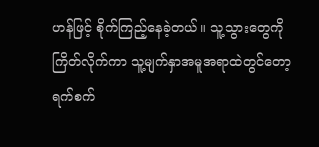ဟန်ဖြင့် စိုက်ကြည့်‌နေခဲ့တယ်။ သူ့သွားတွေကို ကြိတ်လိုက်ကာ သူ့မျက်နှာအမူအရာထဲတွင်တော့ ရက်စက်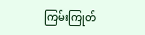ကြမ်းကြုတ်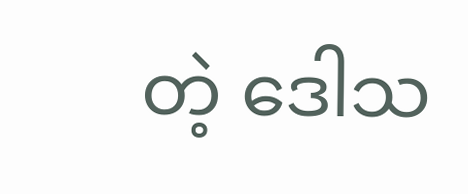တဲ့ ဒေါသ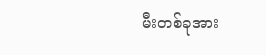မီးတစ်ခုအား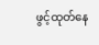ဖွင့်ထုတ်နေ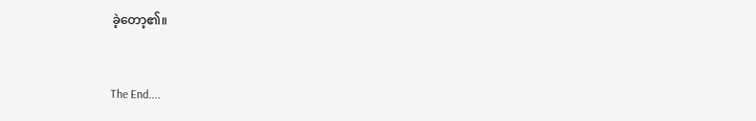ခဲ့တော့၏။


The End....